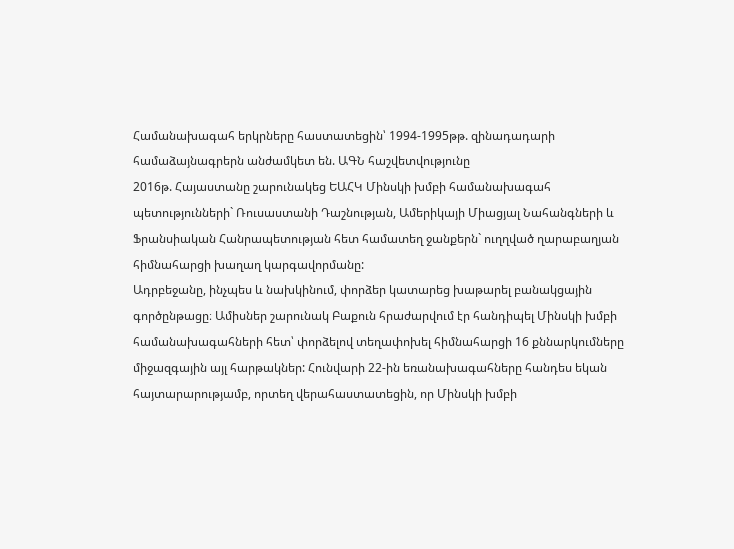Համանախագահ երկրները հաստատեցին՝ 1994-1995թթ. զինադադարի համաձայնագրերն անժամկետ են. ԱԳՆ հաշվետվությունը
2016թ. Հայաստանը շարունակեց ԵԱՀԿ Մինսկի խմբի համանախագահ պետությունների` Ռուսաստանի Դաշնության, Ամերիկայի Միացյալ Նահանգների և Ֆրանսիական Հանրապետության հետ համատեղ ջանքերն` ուղղված ղարաբաղյան հիմնահարցի խաղաղ կարգավորմանը:
Ադրբեջանը, ինչպես և նախկինում, փորձեր կատարեց խաթարել բանակցային գործընթացը։ Ամիսներ շարունակ Բաքուն հրաժարվում էր հանդիպել Մինսկի խմբի համանախագահների հետ՝ փորձելով տեղափոխել հիմնահարցի 16 քննարկումները միջազգային այլ հարթակներ: Հունվարի 22-ին եռանախագահները հանդես եկան հայտարարությամբ, որտեղ վերահաստատեցին, որ Մինսկի խմբի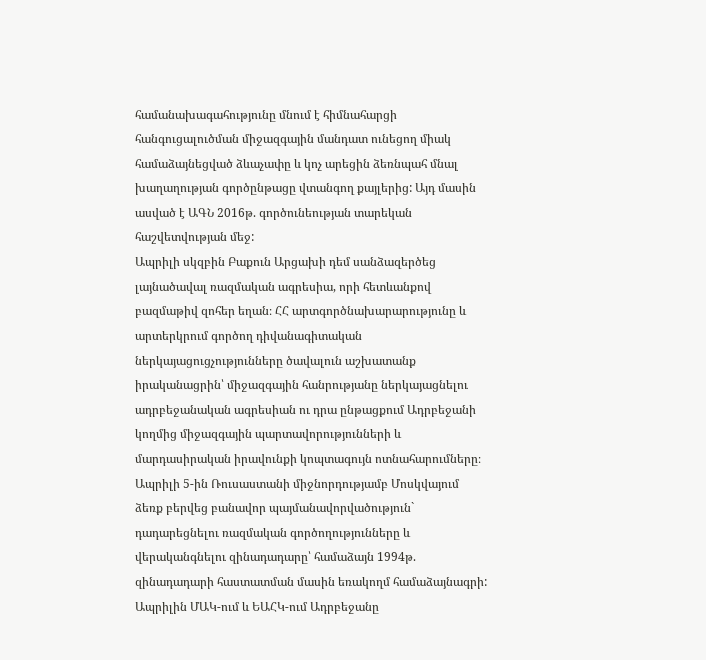համանախագահությունը մնում է հիմնահարցի հանգուցալուծման միջազգային մանդատ ունեցող միակ համաձայնեցված ձևաչափը և կոչ արեցին ձեռնպահ մնալ խաղաղության գործընթացը վտանգող քայլերից: Այդ մասին ասված է ԱԳՆ 2016թ. գործունեության տարեկան հաշվետվության մեջ:
Ապրիլի սկզբին Բաքուն Արցախի դեմ սանձազերծեց լայնածավալ ռազմական ագրեսիա, որի հետևանքով բազմաթիվ զոհեր եղան։ ՀՀ արտգործնախարարությունը և արտերկրում գործող դիվանագիտական ներկայացուցչությունները ծավալուն աշխատանք իրականացրին՝ միջազգային հանրությանը ներկայացնելու ադրբեջանական ագրեսիան ու դրա ընթացքում Ադրբեջանի կողմից միջազգային պարտավորությունների և մարդասիրական իրավունքի կոպտագույն ոտնահարումները։
Ապրիլի 5-ին Ռուսաստանի միջնորդությամբ Մոսկվայում ձեռք բերվեց բանավոր պայմանավորվածություն` դադարեցնելու ռազմական գործողությունները և վերականգնելու զինադադարը՝ համաձայն 1994թ. զինադադարի հաստատման մասին եռակողմ համաձայնագրի:
Ապրիլին ՄԱԿ-ում և ԵԱՀԿ-ում Ադրբեջանը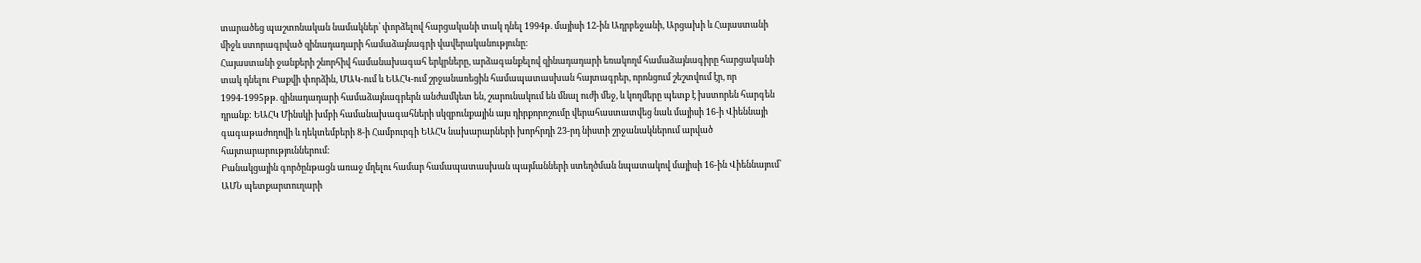տարածեց պաշտոնական նամակներ՝ փորձելով հարցականի տակ դնել 1994թ. մայիսի 12-ին Ադրբեջանի, Արցախի և Հայաստանի միջև ստորագրված զինադադարի համաձայնագրի վավերականությունը։
Հայաստանի ջանքերի շնորհիվ համանախագահ երկրները, արձագանքելով զինադադարի եռակողմ համաձայնագիրը հարցականի տակ դնելու Բաքվի փորձին, ՄԱԿ-ում և ԵԱՀԿ-ում շրջանառեցին համապատասխան հայտագրեր, որոնցում շեշտվում էր, որ 1994-1995թթ. զինադադարի համաձայնագրերն անժամկետ են, շարունակում են մնալ ուժի մեջ, և կողմերը պետք է խստորեն հարգեն դրանք: ԵԱՀԿ Մինսկի խմբի համանախագահների սկզբունքային այս դիրքորոշումը վերահաստատվեց նաև մայիսի 16-ի Վիեննայի գագաթաժողովի և դեկտեմբերի 8-ի Համբուրգի ԵԱՀԿ նախարարների խորհրդի 23-րդ նիստի շրջանակներում արված հայտարարություններում։
Բանակցային գործընթացն առաջ մղելու համար համապատասխան պայմանների ստեղծման նպատակով մայիսի 16-ին Վիեննայում՝ ԱՄՆ պետքարտուղարի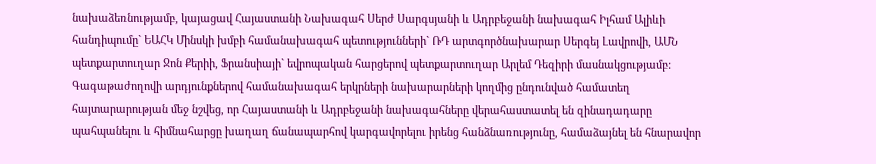նախաձեռնությամբ, կայացավ Հայաստանի Նախագահ Սերժ Սարգսյանի և Ադրբեջանի նախագահ Իլհամ Ալիևի հանդիպումը` ԵԱՀԿ Մինսկի խմբի համանախագահ պետությունների` ՌԴ արտգործնախարար Սերգեյ Լավրովի, ԱՄՆ պետքարտուղար Ջոն Քերիի, Ֆրանսիայի` եվրոպական հարցերով պետքարտուղար Արլեմ Դեզիրի մասնակցությամբ: Գագաթաժողովի արդյունքներով համանախագահ երկրների նախարարների կողմից ընդունված համատեղ հայտարարության մեջ նշվեց, որ Հայաստանի և Ադրբեջանի նախագահները վերահաստատել են զինադադարը պահպանելու և հիմնահարցը խաղաղ ճանապարհով կարգավորելու իրենց հանձնառությունը, համաձայնել են հնարավոր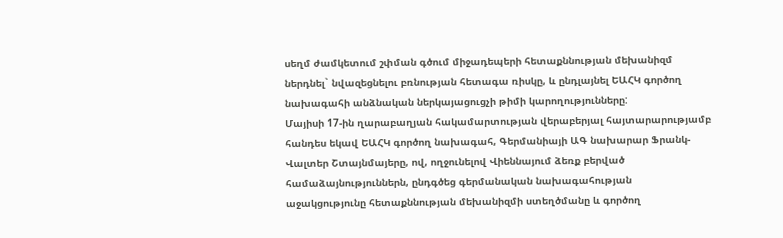սեղմ ժամկետում շփման գծում միջադեպերի հետաքննության մեխանիզմ ներդնել` նվազեցնելու բռնության հետագա ռիսկը, և ընդլայնել ԵԱՀԿ գործող նախագահի անձնական ներկայացուցչի թիմի կարողությունները:
Մայիսի 17-ին ղարաբաղյան հակամարտության վերաբերյալ հայտարարությամբ հանդես եկավ ԵԱՀԿ գործող նախագահ, Գերմանիայի ԱԳ նախարար Ֆրանկ-Վալտեր Շտայնմայերը, ով, ողջունելով Վիեննայում ձեռք բերված համաձայնություններն, ընդգծեց գերմանական նախագահության աջակցությունը հետաքննության մեխանիզմի ստեղծմանը և գործող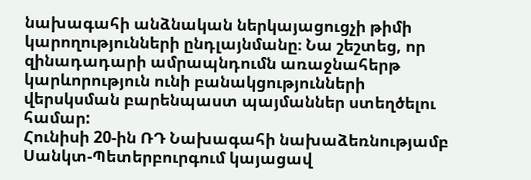նախագահի անձնական ներկայացուցչի թիմի կարողությունների ընդլայնմանը։ Նա շեշտեց, որ զինադադարի ամրապնդումն առաջնահերթ կարևորություն ունի բանակցությունների վերսկսման բարենպաստ պայմաններ ստեղծելու համար:
Հունիսի 20-ին ՌԴ Նախագահի նախաձեռնությամբ Սանկտ-Պետերբուրգում կայացավ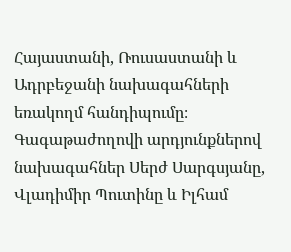Հայաստանի, Ռուսաստանի և Ադրբեջանի նախագահների եռակողմ հանդիպումը։ Գագաթաժողովի արդյունքներով նախագահներ Սերժ Սարգսյանը, Վլադիմիր Պուտինը և Իլհամ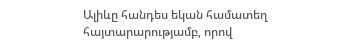Ալիևը հանդես եկան համատեղ հայտարարությամբ, որով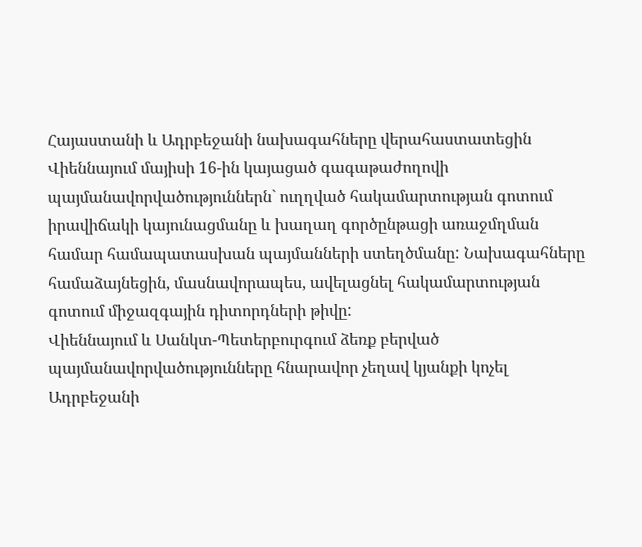Հայաստանի և Ադրբեջանի նախագահները վերահաստատեցին Վիեննայում մայիսի 16-ին կայացած գագաթաժողովի պայմանավորվածություններն` ուղղված հակամարտության գոտում իրավիճակի կայունացմանը և խաղաղ գործընթացի առաջմղման համար համապատասխան պայմանների ստեղծմանը: Նախագահները համաձայնեցին, մասնավորապես, ավելացնել հակամարտության գոտում միջազգային դիտորդների թիվը:
Վիեննայում և Սանկտ-Պետերբուրգում ձեռք բերված պայմանավորվածությունները հնարավոր չեղավ կյանքի կոչել Ադրբեջանի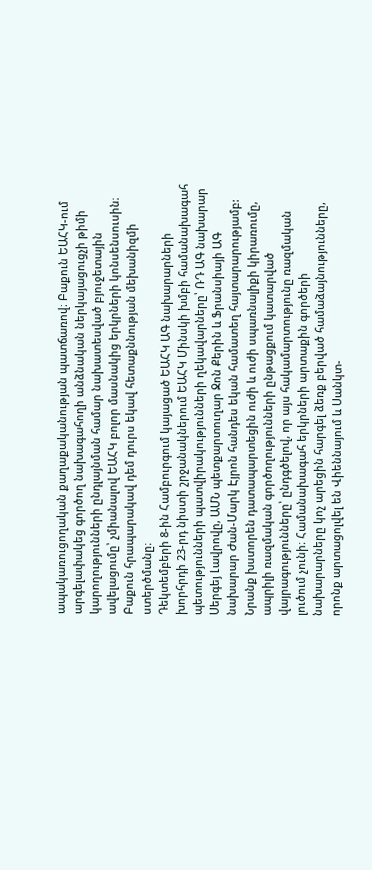ապակառուցողական քաղաքականության պատճառով։ Բաքուն ԵԱՀԿ-ում արգելափակեց գործող նախագահողի անձնական ներկայացուցչի թիմի կարողությունների ընդլայնման համար նախատեսված բյուջետային ավելացումը՝ չմիանալով ԵԱՀԿ բոլոր մասնակից երկրների կոնսենսուսին։ Բաքուն հրապարակավ դեմ դուրս եկավ հետաքննության մեխանիզմի ստերծմանը։
Դեկտեմբերի 8-ին Համբուրգում կայացած ԵԱՀԿ ԱԳ նախարարների խորհրդի 23-րդ նիստի շրջանակներում ԵԱՀԿ Մինսկի խմբի համանախագահ պետությունների պատվիրակությունների ղեկավարները՝ ՌԴ ԱԳ նախարար Սերգեյ Լավրովը, ԱՄՆ պետքարտուղար Ջոն Քերին և Ֆրանսիայի ԱԳ նախարար Ժան-Մարկ Էյրոն հանդես եկան համատեղ հայտարարությամբ: Նրանք խստորեն դատապարտեցին ուժի և ուժի սպառնալիքի կիրառումը, ապրիլի ռազմական գործողությունների ընթացքում կատարված վայրագությունները՝ ընդգծելով, որ այս հակամարտությունը ռազմական լուծում չունի։ Համանախագահ երկրների արտաքին գործերի նախարարները կոչ արեցին հարգել ձեռք բերված համաձայնությունները, որոնք արտացոլվել են Վիեննայում և Սանկտ-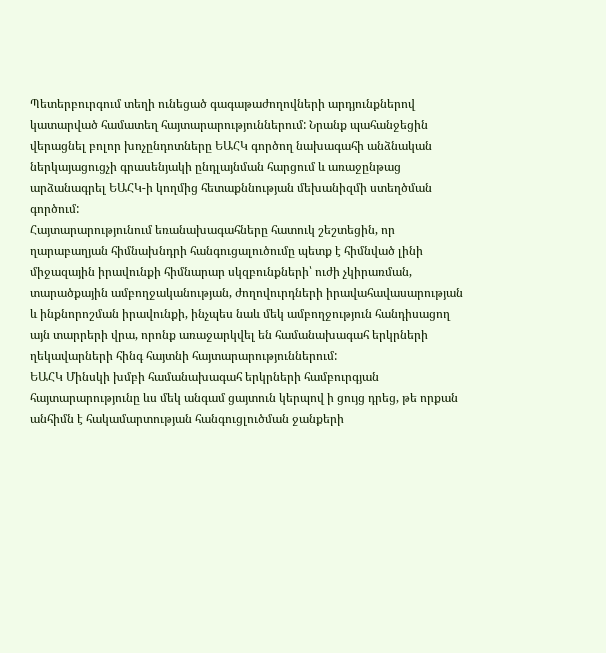Պետերբուրգում տեղի ունեցած գագաթաժողովների արդյունքներով կատարված համատեղ հայտարարություններում: Նրանք պահանջեցին վերացնել բոլոր խոչընդոտները ԵԱՀԿ գործող նախագահի անձնական ներկայացուցչի գրասենյակի ընդլայնման հարցում և առաջընթաց արձանագրել ԵԱՀԿ-ի կողմից հետաքննության մեխանիզմի ստեղծման գործում:
Հայտարարությունում եռանախագահները հատուկ շեշտեցին, որ ղարաբաղյան հիմնախնդրի հանգուցալուծումը պետք է հիմնված լինի միջազային իրավունքի հիմնարար սկզբունքների՝ ուժի չկիրառման, տարածքային ամբողջականության, ժողովուրդների իրավահավասարության և ինքնորոշման իրավունքի, ինչպես նաև մեկ ամբողջություն հանդիսացող այն տարրերի վրա, որոնք առաջարկվել են համանախագահ երկրների ղեկավարների հինգ հայտնի հայտարարություններում:
ԵԱՀԿ Մինսկի խմբի համանախագահ երկրների համբուրգյան հայտարարությունը ևս մեկ անգամ ցայտուն կերպով ի ցույց դրեց, թե որքան անհիմն է հակամարտության հանգուցլուծման ջանքերի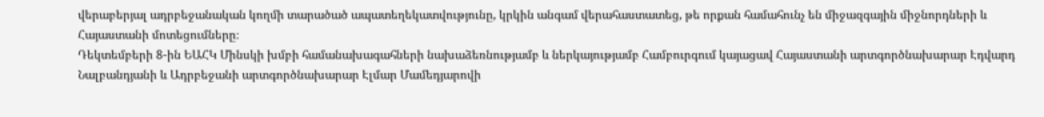վերաբերյալ ադրբեջանական կողմի տարածած ապատեղեկատվությունը, կրկին անգամ վերահաստատեց, թե որքան համահունչ են միջազգային միջնորդների և Հայաստանի մոտեցումները։
Դեկտեմբերի 8-ին ԵԱՀԿ Մինսկի խմբի համանախագահների նախաձեռնությամբ և ներկայությամբ Համբուրգում կայացավ Հայաստանի արտգործնախարար Էդվարդ Նալբանդյանի և Ադրբեջանի արտգործնախարար Էլմար Մամեդյարովի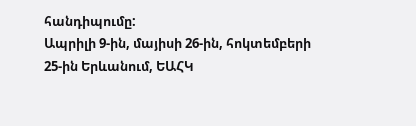հանդիպումը:
Ապրիլի 9-ին, մայիսի 26-ին, հոկտեմբերի 25-ին Երևանում, ԵԱՀԿ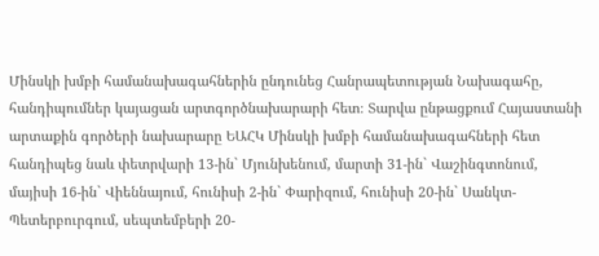Մինսկի խմբի համանախագահներին ընդունեց Հանրապետության Նախագահը, հանդիպումներ կայացան արտգործնախարարի հետ։ Տարվա ընթացքում Հայաստանի արտաքին գործերի նախարարը ԵԱՀԿ Մինսկի խմբի համանախագահների հետ հանդիպեց նաև փետրվարի 13-ին` Մյունխենում, մարտի 31-ին` Վաշինգտոնում, մայիսի 16-ին` Վիեննայում, հունիսի 2-ին` Փարիզում, հունիսի 20-ին` Սանկտ-Պետերբուրգում, սեպտեմբերի 20-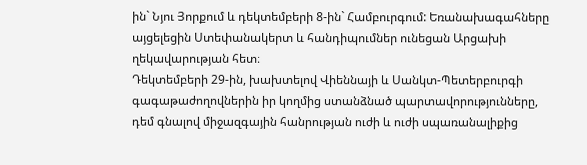ին` Նյու Յորքում և դեկտեմբերի 8-ին` Համբուրգում: Եռանախագահները այցելեցին Ստեփանակերտ և հանդիպումներ ունեցան Արցախի ղեկավարության հետ։
Դեկտեմբերի 29-ին, խախտելով Վիեննայի և Սանկտ-Պետերբուրգի գագաթաժողովներին իր կողմից ստանձնած պարտավորությունները, դեմ գնալով միջազգային հանրության ուժի և ուժի սպառանալիքից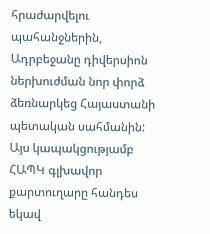հրաժարվելու պահանջներին, Ադրբեջանը դիվերսիոն ներխուժման նոր փորձ ձեռնարկեց Հայաստանի պետական սահմանին: Այս կապակցությամբ ՀԱՊԿ գլխավոր քարտուղարը հանդես եկավ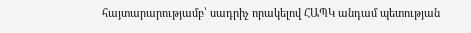հայտարարությամբ՝ սադրիչ որակելով ՀԱՊԿ անդամ պետության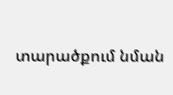տարածքում նման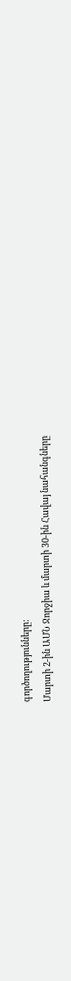գործողությունները:
Մարտի 2-ին ԱՄՆ Ջորջիա և մարտի 30-ին Հավայ նահանգները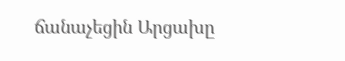ճանաչեցին Արցախը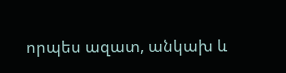որպես ազատ, անկախ և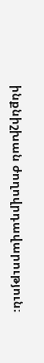ինքնիշխան ժողովրդավարություն։